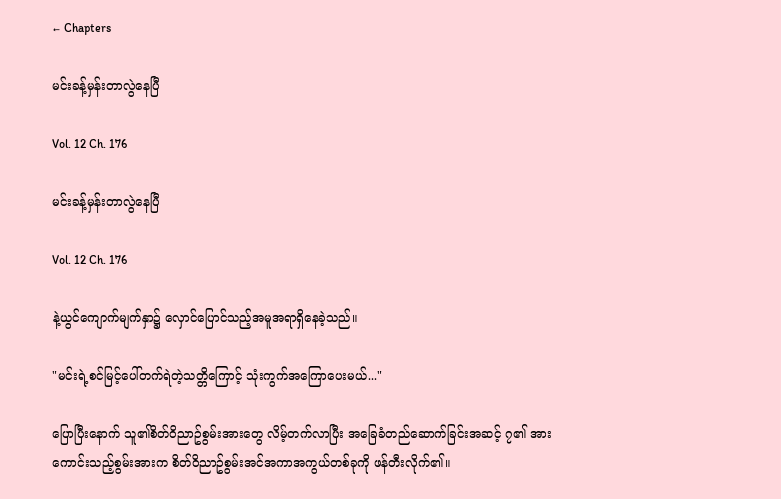← Chapters

မင်းခန့်မှန်းတာလွဲနေပြီ

Vol. 12 Ch. 176

မင်းခန့်မှန်းတာလွဲနေပြီ

Vol. 12 Ch. 176

နဲ့ယွင်ကျောက်မျက်နှာ၌ လှောင်ပြောင်သည့်အမူအရာရှိနေခဲ့သည်။

"မင်းရဲ့စင်မြင့်ပေါ်တက်ရဲတဲ့သတ္တိကြောင့် သုံးကွက်အကြောပေးမယ်..."

ပြောပြီးနောက် သူ၏စိတ်ဝိညာဥ်စွမ်းအားတွေ လိမ့်တက်လာပြီး အခြေခံတည်ဆောက်ခြင်းအဆင့် ၇၏ အားကောင်းသည့်စွမ်းအားက စိတ်ဝိညာဥ်စွမ်းအင်အကာအကွယ်တစ်ခုကို ဖန်တီးလိုက်၏။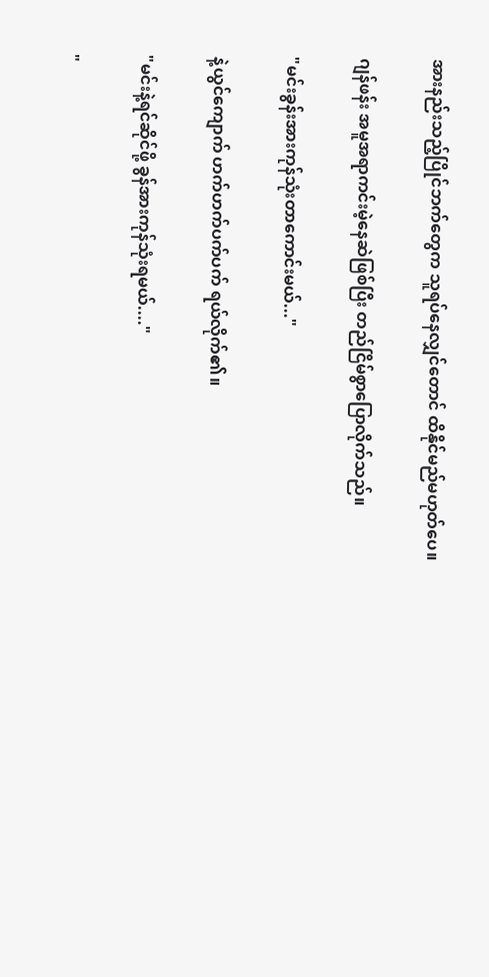အားနည်းသည့်ပြိုင်ဘက်တွေက သူရပ်နေလျှင်တောင် ထိနိုင်မည်မဟုတ်ပေ။

ဂျန်ဖန်း အမူအရာကင်းမဲ့နေဆဲဖြစ်ပြီး တည်ငြိမ်စွာပြောလိုက်သည်။

"မင်းခွန်းအားကုန်သုံးတာကောင်းမယ်..."

နဲ့ယွင်ကျောက် ဟက်ဟက်ပက်ပက် ရယ်လိုက်၏။

"မင်းနဲ့ရင်ဆိုင်ဖို့ ခွန်အားကုန်သုံးရမယ်...."

"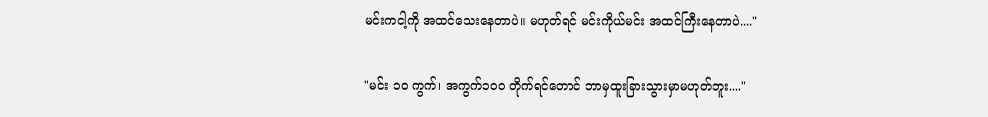မင်းကငါ့ကို အထင်သေးနေတာပဲ။ မဟုတ်ရင် မင်းကိုယ်မင်း အထင်ကြီးနေတာပဲ...."

"မင်း ၁၀ ကွက်၊ အကွက်၁၀၀ တိုက်ရင်တောင် ဘာမှထူးခြားသွားမှာမဟုတ်ဘူး...."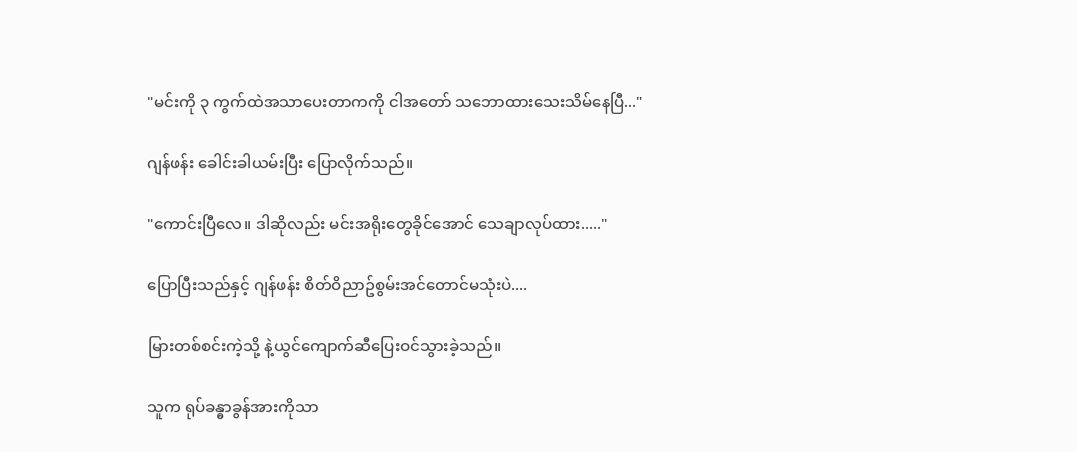"မင်းကို ၃ ကွက်ထဲအသာပေးတာကကို ငါအတော် သဘောထားသေးသိမ်နေပြီ..."

ဂျန်ဖန်း ခေါင်းခါယမ်းပြီး ပြောလိုက်သည်။

"ကောင်းပြီလေ။ ဒါဆိုလည်း မင်းအရိုးတွေခိုင်အောင် သေချာလုပ်ထား....."

ပြောပြီးသည်နှင့် ဂျန်ဖန်း စိတ်ဝိညာဥ်စွမ်းအင်တောင်မသုံးပဲ....

မြားတစ်စင်းကဲ့သို့ နဲ့ယွင်ကျောက်ဆီပြေးဝင်သွားခဲ့သည်။

သူက ရုပ်ခန္ဓာခွန်အားကိုသာ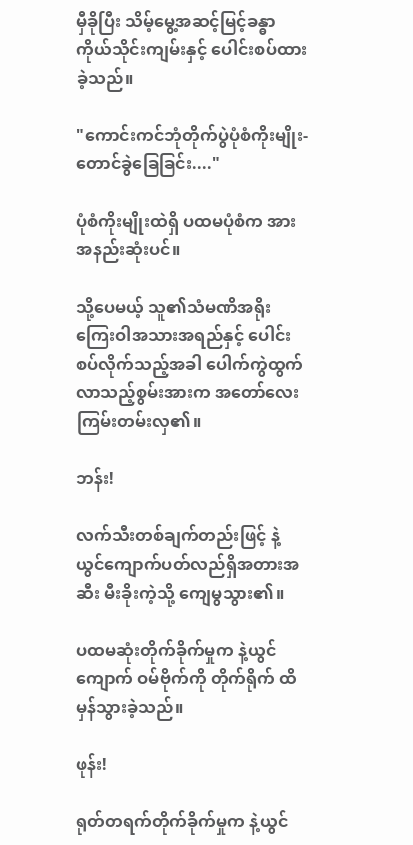မှီခိုပြီး သိမ့်မွေ့အဆင့်မြင့်ခန္ဓာကိုယ်သိုင်းကျမ်းနှင့် ပေါင်းစပ်ထားခဲ့သည်။

"ကောင်းကင်ဘုံတိုက်ပွဲပုံစံကိုးမျိုး- တောင်ခွဲခြေခြင်း...."

ပုံစံကိုးမျိုးထဲရှိ ပထမပုံစံက အားအနည်းဆုံးပင်။

သို့ပေမယ့် သူ၏သံမဏိအရိုးကြေးဝါအသားအရည်နှင့် ပေါင်းစပ်လိုက်သည့်အခါ ပေါက်ကွဲထွက်လာသည့်စွမ်းအားက အတော်လေးကြမ်းတမ်းလှ၏။

ဘန်း!

လက်သီးတစ်ချက်တည်းဖြင့် နဲ့ယွင်ကျောက်ပတ်လည်ရှိအတားအဆီး မီးခိုးကဲ့သို့ ကျေမွသွား၏။

ပထမဆုံးတိုက်ခိုက်မှုက နဲ့ယွင်ကျောက် ဝမ်ဗိုက်ကို တိုက်ရိုက် ထိမှန်သွားခဲ့သည်။

ဖုန်း!

ရုတ်တရက်တိုက်ခိုက်မှုက နဲ့ယွင်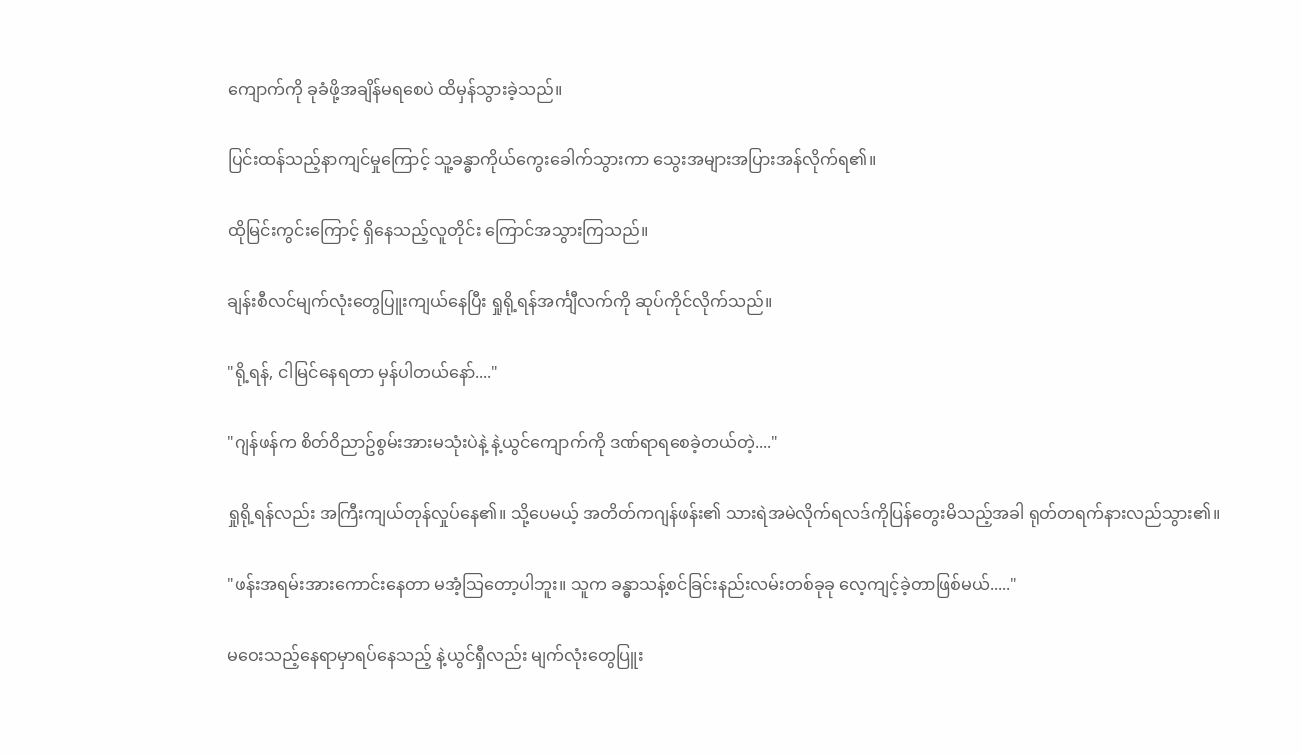ကျောက်ကို ခုခံဖို့အချိန်မရစေပဲ ထိမှန်သွားခဲ့သည်။

ပြင်းထန်သည့်နာကျင်မှုကြောင့် သူ့ခန္ဓာကိုယ်ကွေးခေါက်သွားကာ သွေးအများအပြားအန်လိုက်ရ၏။

ထိုမြင်းကွင်းကြောင့် ရှိနေသည့်လူတိုင်း ကြောင်အသွားကြသည်။

ချန်းစီလင်မျက်လုံးတွေပြူးကျယ်နေပြီး ရှုရို့ရန်အင်္ကျီလက်ကို ဆုပ်ကိုင်လိုက်သည်။

"ရို့ရန်, ငါမြင်နေရတာ မှန်ပါတယ်နော်...."

"ဂျန်ဖန်က စိတ်ဝိညာဥ်စွမ်းအားမသုံးပဲနဲ့ နဲ့ယွင်ကျောက်ကို ဒဏ်ရာရစေခဲ့တယ်တဲ့...."

ရှုရို့ရန်လည်း အကြီးကျယ်တုန်လှုပ်နေ၏။ သို့ပေမယ့် အတိတ်ကဂျန်ဖန်း၏ သားရဲအမဲလိုက်ရလဒ်ကိုပြန်တွေးမိသည့်အခါ ရုတ်တရက်နားလည်သွား၏။

"ဖန်းအရမ်းအားကောင်းနေတာ မအံ့သြတော့ပါဘူး။ သူက ခန္ဓာသန့်စင်ခြင်းနည်းလမ်းတစ်ခုခု လေ့ကျင့်ခဲ့တာဖြစ်မယ်....."

မဝေးသည့်နေရာမှာရပ်နေသည့် နဲ့ယွင်ရှီလည်း မျက်လုံးတွေပြူး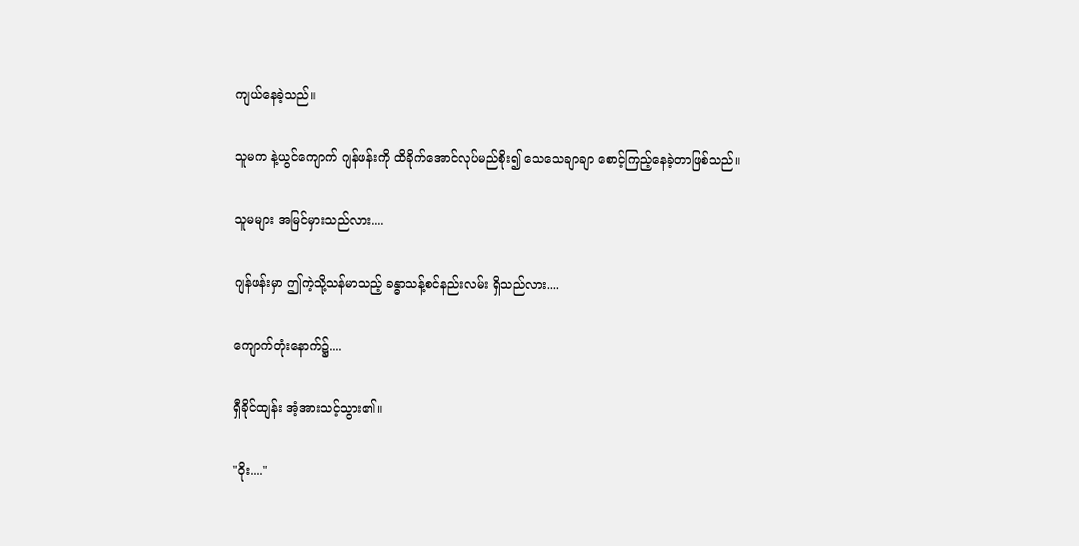ကျယ်နေခဲ့သည်။

သူမက နဲ့ယွင်ကျောက် ဂျန်ဖန်းကို ထိခိုက်အောင်လုပ်မည်စိုး၍ သေသေချာချာ စောင့်ကြည့်နေခဲ့တာဖြစ်သည်။

သူမများ အမြင်မှားသည်လား....

ဂျန်ဖန်းမှာ ဤကဲ့သို့သန်မာသည့် ခန္ဓာသန့်စင်နည်းလမ်း ရှိသည်လား....

ကျောက်တုံးနောက်၌....

ရှီခိုင်ထျန်း အံ့အားသင့်သွား၏။

"ဝိုး...."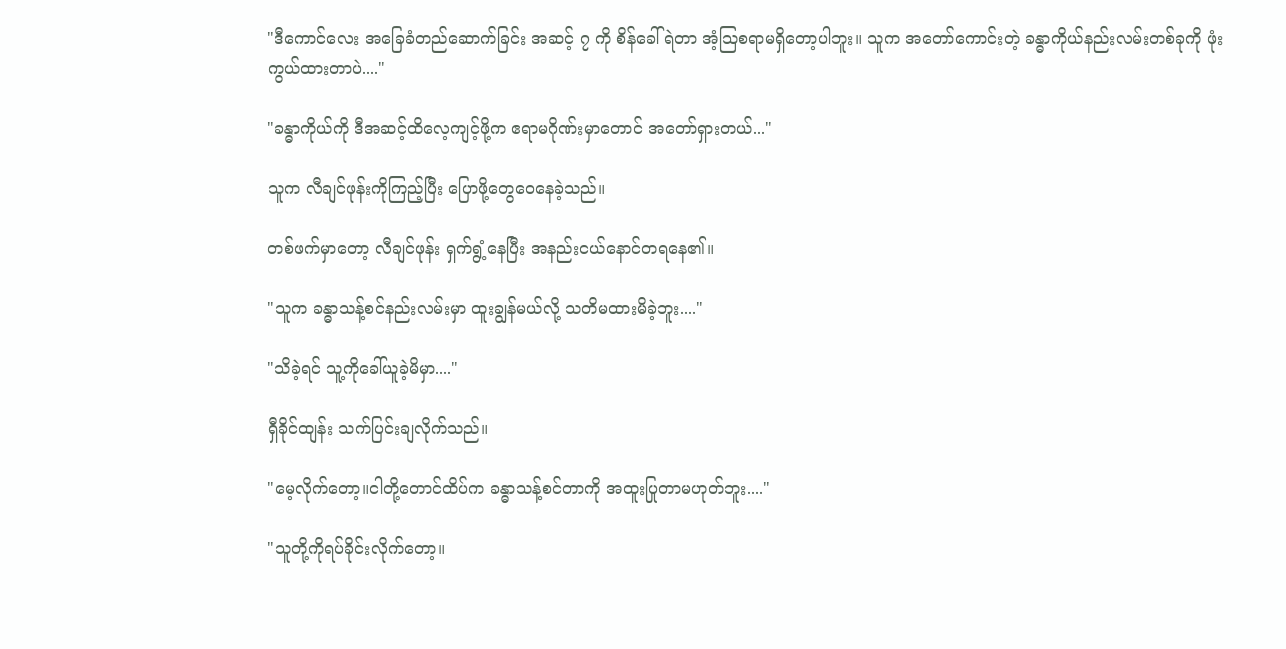"ဒီကောင်လေး အခြေခံတည်ဆောက်ခြင်း အဆင့် ၇ ကို စိန်ခေါ်ရဲတာ အံ့သြစရာမရှိတော့ပါဘူး။ သူက အတော်ကောင်းတဲ့ ခန္ဓာကိုယ်နည်းလမ်းတစ်ခုကို ဖုံးကွယ်ထားတာပဲ...."

"ခန္ဓာကိုယ်ကို ဒီအဆင့်ထိလေ့ကျင့်ဖို့က ဧရာမဂိုဏ်းမှာတောင် အတော်ရှားတယ်..."

သူက လီချင်ဖုန်းကိုကြည့်ပြီး ပြောဖို့တွေဝေနေခဲ့သည်။

တစ်ဖက်မှာတော့ လီချင်ဖုန်း ရှက်ရွံ့နေပြီး အနည်းငယ်နောင်တရနေ၏။

"သူက ခန္ဓာသန့်စင်နည်းလမ်းမှာ ထူးချွန်မယ်လို့ သတိမထားမိခဲ့ဘူး...."

"သိခဲ့ရင် သူ့ကိုခေါ်ယူခဲ့မိမှာ...."

ရှီခိုင်ထျန်း သက်ပြင်းချလိုက်သည်။

"မေ့လိုက်တော့။ငါတို့တောင်ထိပ်က ခန္ဓာသန့်စင်တာကို အထူးပြုတာမဟုတ်ဘူး...."

"သူတို့ကိုရပ်ခိုင်းလိုက်တော့။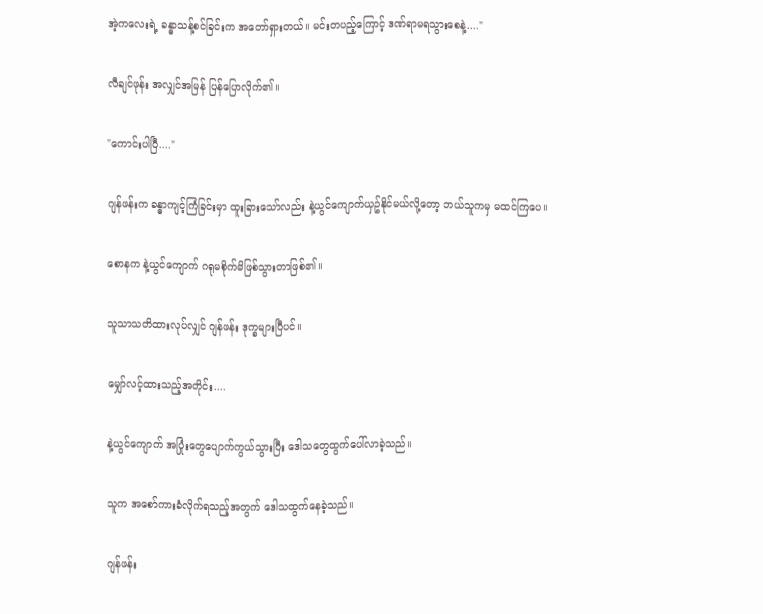အဲ့ကလေးရဲ့ ခန္ဓာသန့်စင်ခြင်းက အတော်ရှားတယ်။ မင်းတပည့်ကြောင့် ဒဏ်ရာမရသွားစေနဲ့...."

လီချင်ဖုန်း အလျှင်အမြန် ပြန်ပြောလိုက်၏။

"ကောင်းပါပြီ...."

ဂျန်ဖန်းက ခန္ဓာကျင့်ကြံခြင်းမှာ ထူးခြားသော်လည်း နဲ့ယွင်ကျောက်ယှဥ်နိုင်မယ်လို့တော့ ဘယ်သူကမှ မထင်ကြပေ။

စောနက နဲ့ယွင်ကျောက် ဂရုမစိုက်မိဖြစ်သွားတာဖြစ်၏။

သူသာသတိထားလုပ်လျှင် ဂျန်ဖန်း ဒုက္ခများပြီပင်။

မျှော်လင့်ထားသည့်အတိုင်း....

နဲ့ယွင်ကျောက် အပြုံးတွေပျောက်ကွယ်သွားပြီး ဒေါသတွေထွက်ပေါ်လာခဲ့သည်။

သူက အစော်ကားခံလိုက်ရသည့်အတွက် ဒေါသထွက်နေခဲ့သည်။

ဂျန်ဖန်း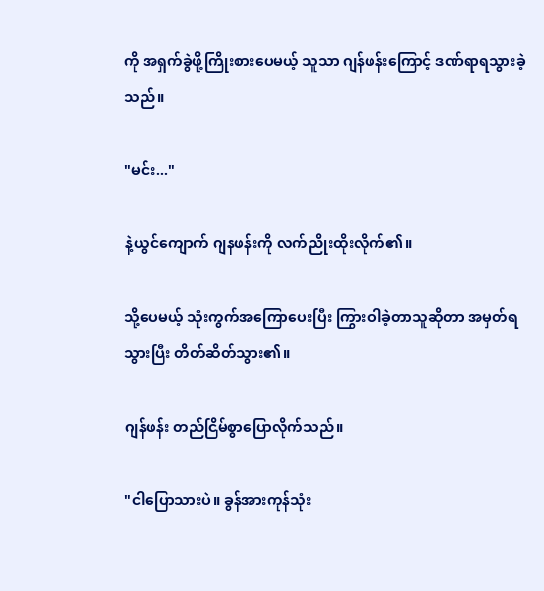ကို အရှက်ခွဲဖို့ကြိုးစားပေမယ့် သူသာ ဂျန်ဖန်းကြောင့် ဒဏ်ရာရသွားခဲ့သည်။

"မင်း..."

နဲ့ယွင်ကျောက် ဂျနဖန်းကို လက်ညိုးထိုးလိုက်၏။

သို့ပေမယ့် သုံးကွက်အကြောပေးပြီး ကြွားဝါခဲ့တာသူဆိုတာ အမှတ်ရသွားပြီး တိတ်ဆိတ်သွား၏။

ဂျန်ဖန်း တည်ငြိမ်စွာပြောလိုက်သည်။

"ငါပြောသားပဲ။ ခွန်အားကုန်သုံး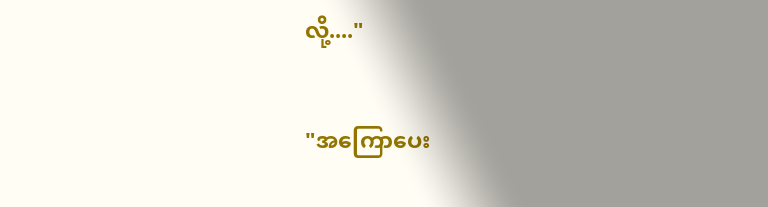လို့...."

"အကြောပေး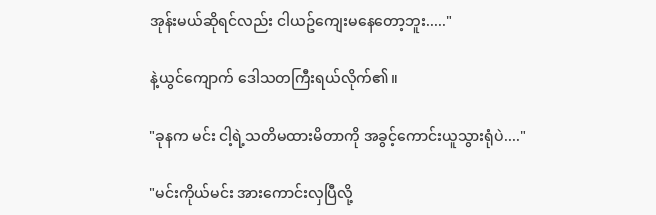အုန်းမယ်ဆိုရင်လည်း ငါယဥ်ကျေးမနေတော့ဘူး....."

နဲ့ယွင်ကျောက် ဒေါသတကြီးရယ်လိုက်၏။

"ခုနက မင်း ငါ့ရဲ့သတိမထားမိတာကို အခွင့်ကောင်းယူသွားရုံပဲ...."

"မင်းကိုယ်မင်း အားကောင်းလှပြီလို့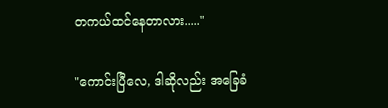တကယ်ထင်နေတာလား....."

"ကောင်းပြီလေ, ဒါဆိုလည်း အခြေခံ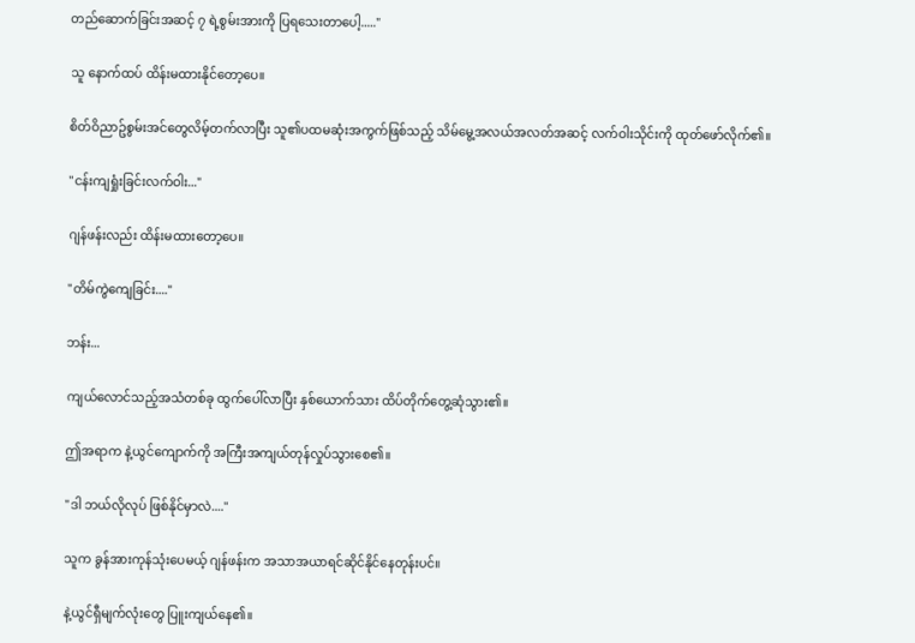တည်ဆောက်ခြင်းအဆင့် ၇ ရဲ့စွမ်းအားကို ပြရသေးတာပေါ့....."

သူ နောက်ထပ် ထိန်းမထားနိုင်တော့ပေ။

စိတ်ဝိညာဥ်စွမ်းအင်တွေလိမ့်တက်လာပြီး သူ၏ပထမဆုံးအကွက်ဖြစ်သည့် သိမ်မွေ့အလယ်အလတ်အဆင့် လက်ဝါးသိုင်းကို ထုတ်ဖော်လိုက်၏။

"ငန်းကျရှုံးခြင်းလက်ဝါး..."

ဂျန်ဖန်းလည်း ထိန်းမထားတော့ပေ။

"တိမ်ကွဲကျေခြင်း...."

ဘန်း...

ကျယ်လောင်သည့်အသံတစ်ခု ထွက်ပေါ်လာပြီး နှစ်ယောက်သား ထိပ်တိုက်တွေ့ဆုံသွား၏။

ဤအရာက နဲ့ယွင်ကျောက်ကို အကြီးအကျယ်တုန်လှုပ်သွားစေ၏။

"ဒါ ဘယ်လိုလုပ် ဖြစ်နိုင်မှာလဲ...."

သူက ခွန်အားကုန်သုံးပေမယ့် ဂျန်ဖန်းက အသာအယာရင်ဆိုင်နိုင်နေတုန်းပင်။

နဲ့ယွင်ရှီမျက်လုံးတွေ ပြူးကျယ်နေ၏။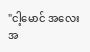"ငါ့မောင် အလေးအ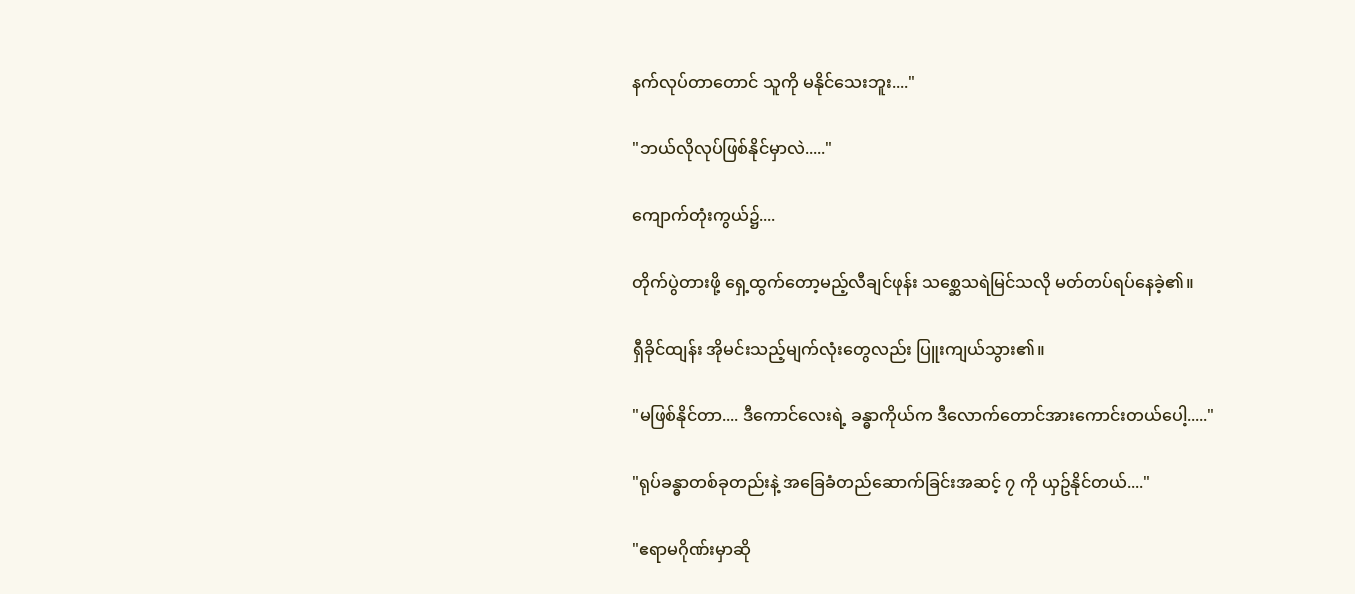နက်လုပ်တာတောင် သူကို မနိုင်သေးဘူး...."

"ဘယ်လိုလုပ်ဖြစ်နိုင်မှာလဲ....."

ကျောက်တုံးကွယ်၌....

တိုက်ပွဲတားဖို့ ရှေ့ထွက်တော့မည့်လီချင်ဖုန်း သစ္ဆေသရဲမြင်သလို မတ်တပ်ရပ်နေခဲ့၏။

ရှီခိုင်ထျန်း အိုမင်းသည့်မျက်လုံးတွေလည်း ပြူးကျယ်သွား၏။

"မဖြစ်နိုင်တာ.... ဒီကောင်လေးရဲ့ ခန္ဓာကိုယ်က ဒီလောက်တောင်အားကောင်းတယ်ပေါ့....."

"ရုပ်ခန္ဓာတစ်ခုတည်းနဲ့ အခြေခံတည်ဆောက်ခြင်းအဆင့် ၇ ကို ယှဥ်နိုင်တယ်...."

"ဧရာမဂိုဏ်းမှာဆို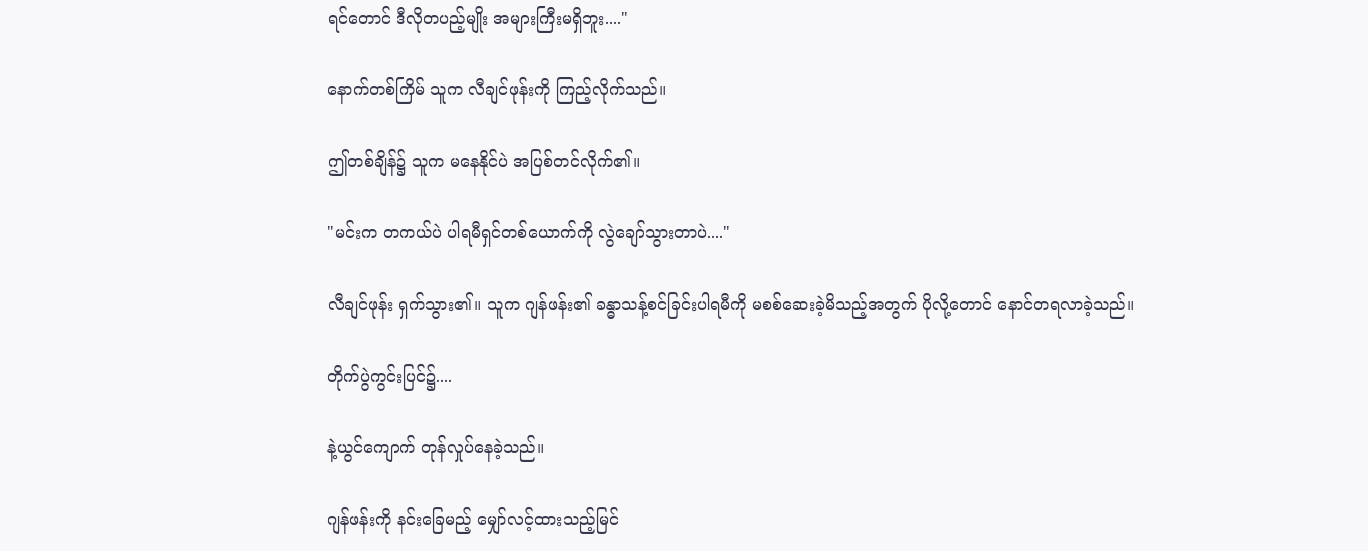ရင်တောင် ဒီလိုတပည့်မျိုး အများကြီးမရှိဘူး...."

နောက်တစ်ကြိမ် သူက လီချင်ဖုန်းကို ကြည့်လိုက်သည်။

ဤတစ်ချိန်၌ သူက မနေနိုင်ပဲ အပြစ်တင်လိုက်၏။

"မင်းက တကယ်ပဲ ပါရမီရှင်တစ်ယောက်ကို လွဲချော်သွားတာပဲ...."

လီချင်ဖုန်း ရှက်သွား၏။ သူက ဂျန်ဖန်း၏ ခန္ဓာသန့်စင်ခြင်းပါရမီကို မစစ်ဆေးခဲ့မိသည့်အတွက် ပိုလို့တောင် နောင်တရလာခဲ့သည်။

တိုက်ပွဲကွင်းပြင်၌....

နဲ့ယွင်ကျောက် တုန်လှုပ်နေခဲ့သည်။

ဂျန်ဖန်းကို နင်းခြေမည့် မျှော်လင့်ထားသည့်မြင်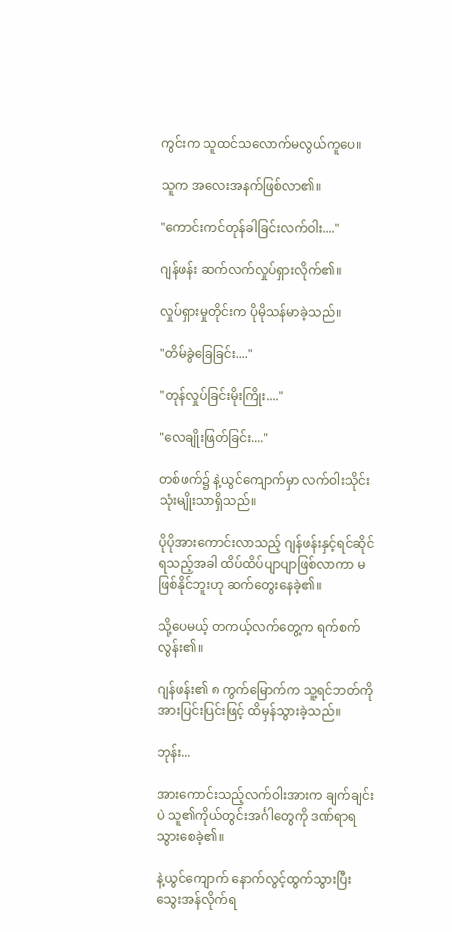ကွင်းက သူထင်သလောက်မလွယ်ကူပေ။

သူက အလေးအနက်ဖြစ်လာ၏။

"ကောင်းကင်တုန်ခါခြင်းလက်ဝါး...."

ဂျန်ဖန်း ဆက်လက်လှုပ်ရှားလိုက်၏။

လှုပ်ရှားမှုတိုင်းက ပိုမိုသန်မာခဲ့သည်။

"တိမ်ခွဲခြေခြင်း...."

"တုန်လှုပ်ခြင်းမိုးကြိုး...."

"လေချိုးဖြတ်ခြင်း...."

တစ်ဖက်၌ နဲ့ယွင်ကျောက်မှာ လက်ဝါးသိုင်းသုံးမျိုးသာရှိသည်။

ပိုပိုအားကောင်းလာသည့် ဂျန်ဖန်းနှင့်ရင်ဆိုင်ရသည့်အခါ ထိပ်ထိပ်ပျာပျာဖြစ်လာကာ မဖြစ်နိုင်ဘူးဟု ဆက်တွေးနေခဲ့၏။

သို့ပေမယ့် တကယ့်လက်တွေ့က ရက်စက်လွန်း၏။

ဂျန်ဖန်း၏ ၈ ကွက်မြောက်က သူ့ရင်ဘတ်ကို အားပြင်းပြင်းဖြင့် ထိမှန်သွားခဲ့သည်။

ဘုန်း...

အားကောင်းသည့်လက်ဝါးအားက ချက်ချင်းပဲ သူ၏ကိုယ်တွင်းအင်္ဂါတွေကို ဒဏ်ရာရသွားစေခဲ့၏။

နဲ့ယွင်ကျောက် နောက်လွင့်ထွက်သွားပြီး သွေးအန်လိုက်ရ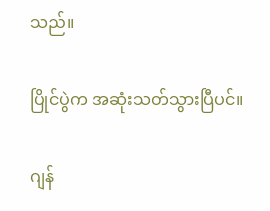သည်။

ပြိုင်ပွဲက အဆုံးသတ်သွားပြီပင်။

ဂျန်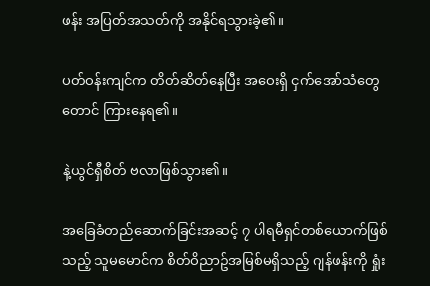ဖန်း အပြတ်အသတ်ကို အနိုင်ရသွားခဲ့၏။

ပတ်ဝန်းကျင်က တိတ်ဆိတ်နေပြီး အဝေးရှိ ငှက်အော်သံတွေတောင် ကြားနေရ၏။

နဲ့ယွင်ရှီစိတ် ဗလာဖြစ်သွား၏။

အခြေခံတည်ဆောက်ခြင်းအဆင့် ၇ ပါရမီရှင်တစ်ယောက်ဖြစ်သည့် သူမမောင်က စိတ်ဝိညာဥ်အမြစ်မရှိသည့် ဂျန်ဖန်းကို ရှုံး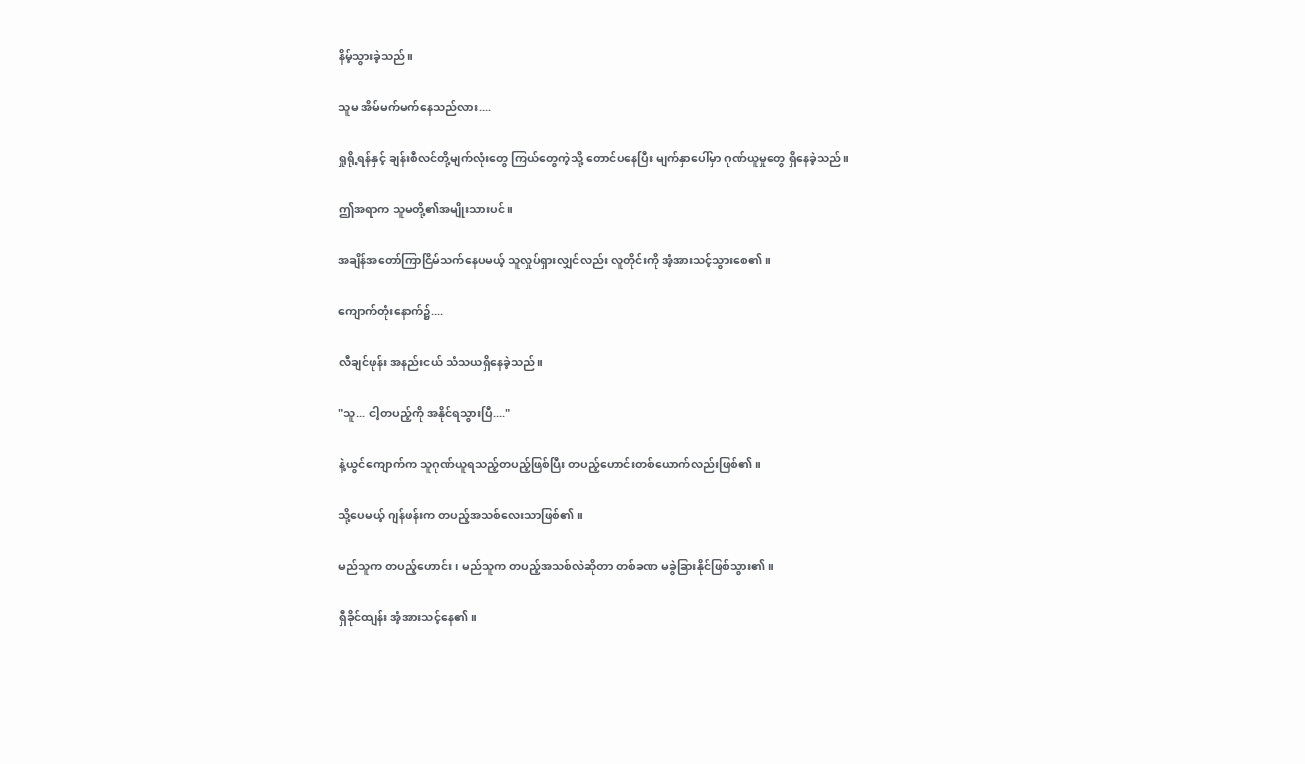နိမ့်သွားခဲ့သည်။

သူမ အိမ်မက်မက်နေသည်လား....

ရှုရို့ရန်နှင့် ချန်းစီလင်တို့မျက်လုံးတွေ ကြယ်တွေကဲ့သို့ တောင်ပနေပြီး မျက်နှာပေါ်မှာ ဂုဏ်ယူမှုတွေ ရှိနေခဲ့သည်။

ဤအရာက သူမတို့၏အမျိုးသားပင်။

အချိန်အတော်ကြာငြိမ်သက်နေပမယ့် သူလှုပ်ရှားလျှင်လည်း လူတိုင်းကို အံ့အားသင့်သွားစေ၏။

ကျောက်တုံးနောက်၌....

လီချင်ဖုန်း အနည်းငယ် သံသယရှိနေခဲ့သည်။

"သူ... ငါ့တပည့်ကို အနိုင်ရသွားပြီ...."

နဲ့ယွင်ကျောက်က သူဂုဏ်ယူရသည့်တပည့်ဖြစ်ပြီး တပည့်ဟောင်းတစ်ယောက်လည်းဖြစ်၏။

သို့ပေမယ့် ဂျန်ဖန်းက တပည့်အသစ်လေးသာဖြစ်၏။

မည်သူက တပည့်ဟောင်း၊ မည်သူက တပည့်အသစ်လဲဆိုတာ တစ်ခဏ မခွဲခြားနိုင်ဖြစ်သွား၏။

ရှီခိုင်ထျန်း အံ့အားသင့်နေ၏။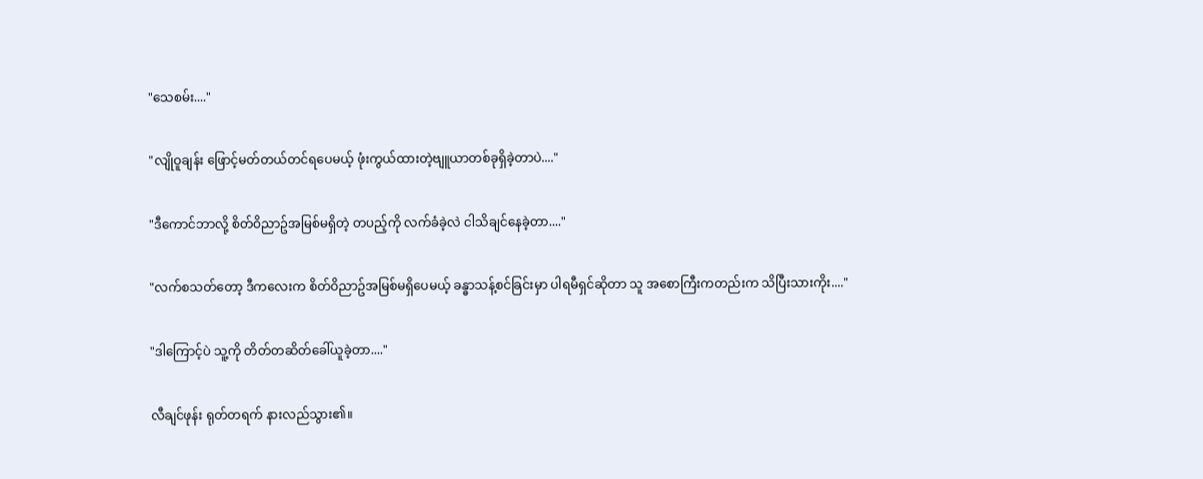"သေစမ်း...."

"လျိုဝူချန်း ဖြောင့်မတ်တယ်တင်ရပေမယ့် ဖုံးကွယ်ထားတဲ့ဗျူယာတစ်ခုရှိခဲ့တာပဲ...."

"ဒီကောင်ဘာလို့ စိတ်ဝိညာဥ်အမြစ်မရှိတဲ့ တပည့်ကို လက်ခံခဲ့လဲ ငါသိချင်နေခဲ့တာ...."

"လက်စသတ်တော့ ဒီကလေးက စိတ်ဝိညာဥ်အမြစ်မရှိပေမယ့် ခန္ဓာသန့်စင်ခြင်းမှာ ပါရမီရှင်ဆိုတာ သူ အစောကြီးကတည်းက သိပြီးသားကိုး...."

"ဒါကြောင့်ပဲ သူ့ကို တိတ်တဆိတ်ခေါ်ယူခဲ့တာ...."

လီချင်ဖုန်း ရုတ်တရက် နားလည်သွား၏။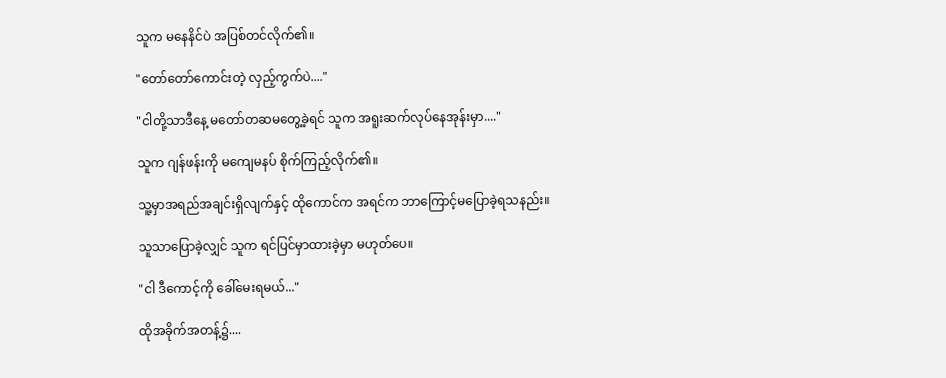သူက မနေနိင်ပဲ အပြစ်တင်လိုက်၏။

"တော်တော်ကောင်းတဲ့ လှည့်ကွက်ပဲ...."

"ငါတို့သာဒီနေ့ မတော်တဆမတွေ့ခဲ့ရင် သူက အရူးဆက်လုပ်နေအုန်းမှာ...."

သူက ဂျန်ဖန်းကို မကျေမနပ် စိုက်ကြည့်လိုက်၏။

သူ့မှာအရည်အချင်းရှိလျက်နှင့် ထိုကောင်က အရင်က ဘာကြောင့်မပြောခဲ့ရသနည်း။

သူသာပြောခဲ့လျှင် သူက ရင်ပြင်မှာထားခဲ့မှာ မဟုတ်ပေ။

"ငါ ဒီကောင့်ကို ခေါ်မေးရမယ်..."

ထိုအခိုက်အတန့်၌....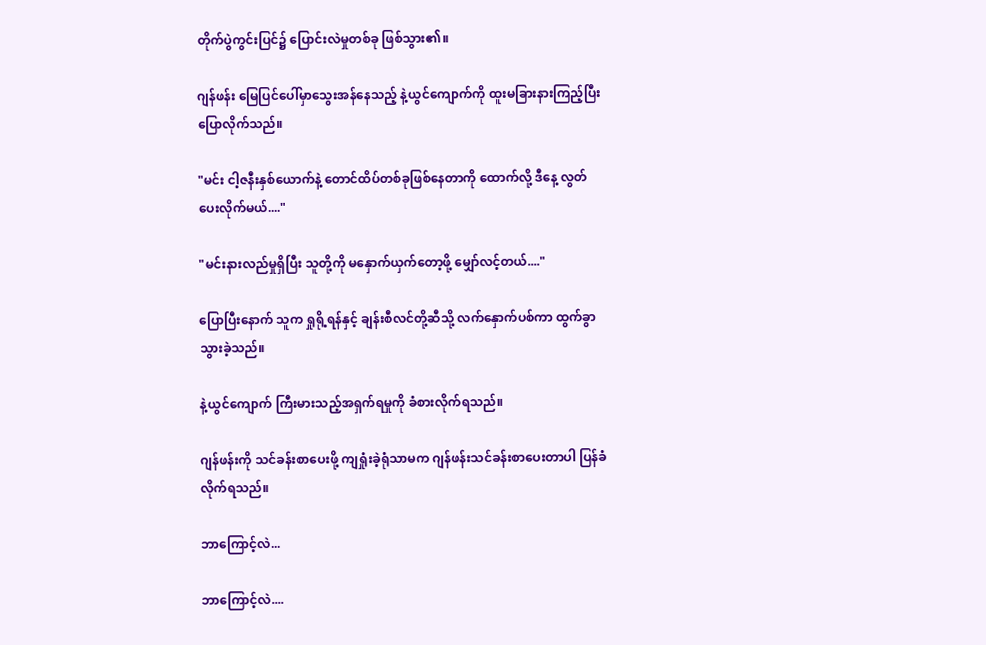တိုက်ပွဲကွင်းပြင်၌ ပြောင်းလဲမှုတစ်ခု ဖြစ်သွား၏။

ဂျန်ဖန်း မြေပြင်ပေါ်မှာသွေးအန်နေသည့် နဲ့ယွင်ကျောက်ကို ထူးမခြားနားကြည့်ပြီး ပြောလိုက်သည်။

"မင်း ငါ့ဇနီးနှစ်ယောက်နဲ့ တောင်ထိပ်တစ်ခုဖြစ်နေတာကို ထောက်လို့ ဒီနေ့ လွတ်ပေးလိုက်မယ်...."

"မင်းနားလည်မှုရှိပြီး သူတို့ကို မနှောက်ယှက်တော့ဖို့ မျှော်လင့်တယ်...."

ပြောပြီးနောက် သူက ရှုရို့ရန်နှင့် ချန်းစီလင်တို့ဆီသို့ လက်နှောက်ပစ်ကာ ထွက်ခွာသွားခဲ့သည်။

နဲ့ယွင်ကျောက် ကြီးမားသည့်အရှက်ရမှုကို ခံစားလိုက်ရသည်။

ဂျန်ဖန်းကို သင်ခန်းစာပေးဖို့ ကျရှုံးခဲ့ရုံသာမက ဂျန်ဖန်းသင်ခန်းစာပေးတာပါ ပြန်ခံလိုက်ရသည်။

ဘာကြောင့်လဲ...

ဘာကြောင့်လဲ....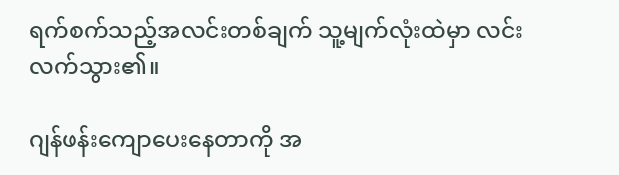ရက်စက်သည့်အလင်းတစ်ချက် သူ့မျက်လုံးထဲမှာ လင်းလက်သွား၏။

ဂျန်ဖန်းကျောပေးနေတာကို အ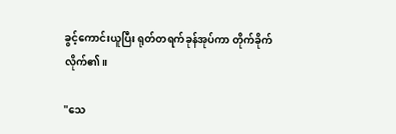ခွင့်ကောင်းယူပြီး ရုတ်တရက်ခုန်အုပ်ကာ တိုက်ခိုက်လိုက်၏။

"သေ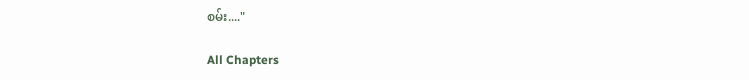စမ်း...."

All Chapters